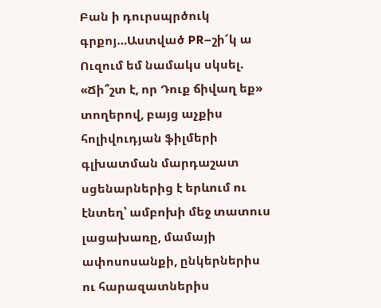Բան ի դուրսպրծուկ գրքոյ…Աստված PR–շի՜կ ա
Ուզում եմ նամակս սկսել. «Ճի՞շտ է, որ Դուք ճիվաղ եք» տողերով, բայց աչքիս հոլիվուդյան ֆիլմերի գլխատման մարդաշատ սցենարներից է երևում ու էնտեղ՝ ամբոխի մեջ տատուս լացախառը, մամայի ափոսոսանքի, ընկերներիս ու հարազատներիս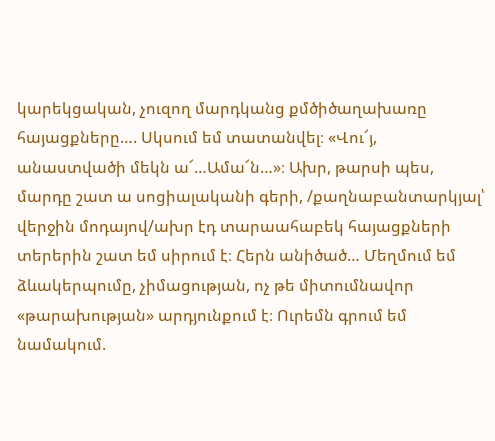կարեկցական, չուզող մարդկանց քմծիծաղախառը հայացքները…. Սկսում եմ տատանվել։ «Վու՜յ, անաստվածի մեկն ա՜…Ամա՜ն…»։ Ախր, թարսի պես, մարդը շատ ա սոցիալականի գերի, /քաղնաբանտարկյալ՝ վերջին մոդայով/ախր էդ տարաահաբեկ հայացքների տերերին շատ եմ սիրում է։ Հերն անիծած… Մեղմում եմ ձևակերպումը, չիմացության, ոչ թե միտումնավոր «թարախության» արդյունքում է։ Ուրեմն գրում եմ նամակում.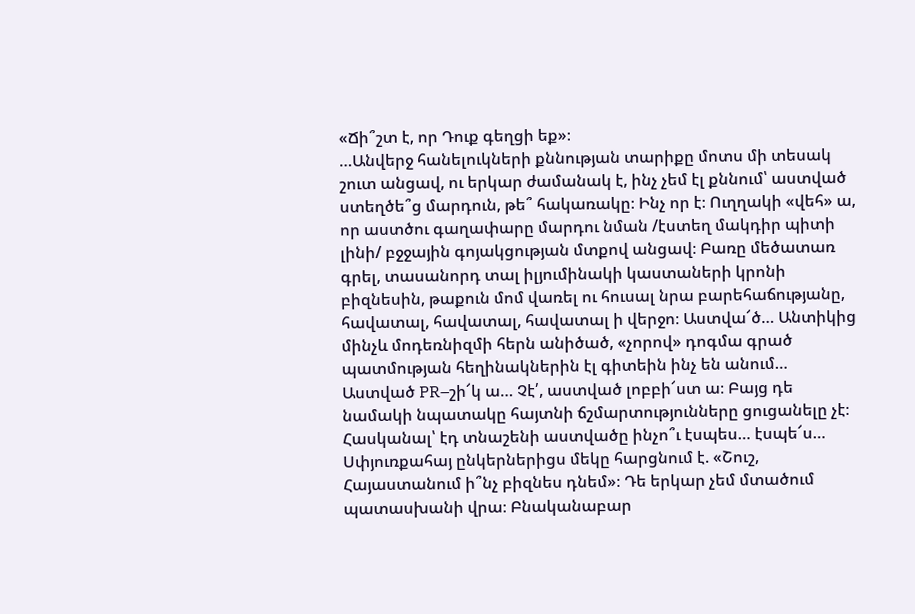«Ճի՞շտ է, որ Դուք գեղցի եք»։
…Անվերջ հանելուկների քննության տարիքը մոտս մի տեսակ շուտ անցավ, ու երկար ժամանակ է, ինչ չեմ էլ քննում՝ աստված ստեղծե՞ց մարդուն, թե՞ հակառակը։ Ինչ որ է։ Ուղղակի «վեհ» ա, որ աստծու գաղափարը մարդու նման /էստեղ մակդիր պիտի լինի/ բջջային գոյակցության մտքով անցավ։ Բառը մեծատառ գրել, տասանորդ տալ իլյումինակի կաստաների կրոնի բիզնեսին, թաքուն մոմ վառել ու հուսալ նրա բարեհաճությանը, հավատալ, հավատալ, հավատալ ի վերջո։ Աստվա՜ծ… Անտիկից մինչև մոդեռնիզմի հերն անիծած, «չորով» դոգմա գրած պատմության հեղինակներին էլ գիտեին ինչ են անում… Աստված PR–շի՜կ ա… Չէ՛, աստված լոբբի՜ստ ա։ Բայց դե նամակի նպատակը հայտնի ճշմարտությունները ցուցանելը չէ։ Հասկանալ՝ էդ տնաշենի աստվածը ինչո՞ւ էսպես… էսպե՜ս…
Սփյուռքահայ ընկերներիցս մեկը հարցնում է. «Շուշ, Հայաստանում ի՞նչ բիզնես դնեմ»։ Դե երկար չեմ մտածում պատասխանի վրա։ Բնականաբար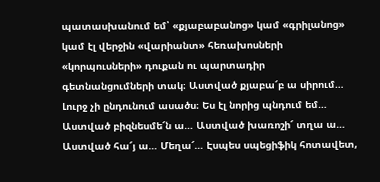պատասխանում եմ՝ «քյաբաբանոց» կամ «գրիլանոց» կամ էլ վերջին «վարիանտ» հեռախոսների «կորպուսների» դուքան ու պարտադիր գետնանցումների տակ։ Աստված քյաբա՜բ ա սիրում… Լուրջ չի ընդունում ասածս։ Ես էլ նորից պնդում եմ… Աստված բիզնեսմե՜ն ա… Աստված խառոշի՜ տղա ա… Աստված հա՜յ ա… Մեղա՜… Էսպես սպեցիֆիկ հոտավետ,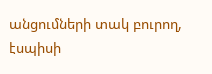անցումների տակ բուրող, էսպիսի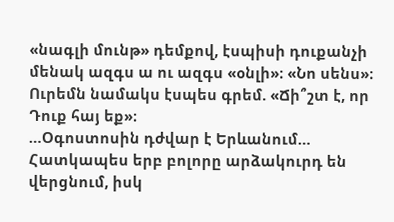«նագլի մունթ» դեմքով, էսպիսի դուքանչի մենակ ազգս ա ու ազգս «օնլի»։ «Նո սենս»։ Ուրեմն նամակս էսպես գրեմ. «Ճի՞շտ է, որ Դուք հայ եք»։
…Օգոստոսին դժվար է Երևանում… Հատկապես երբ բոլորը արձակուրդ են վերցնում, իսկ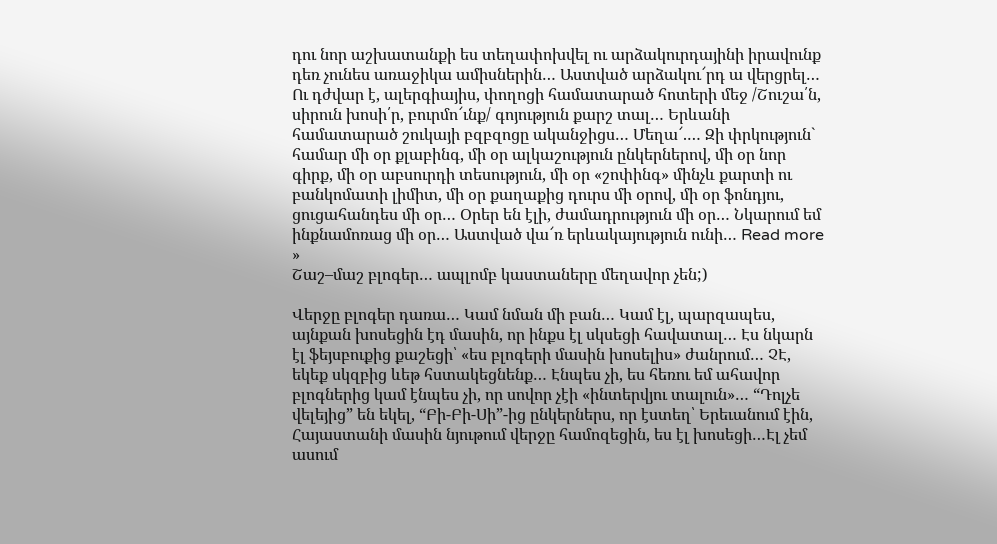դու նոր աշխատանքի ես տեղափոխվել ու արձակուրդայինի իրավունք դեռ չունես առաջիկա ամիսներին… Աստված արձակու՜րդ ա վերցրել… Ու դժվար է, ալերգիայիս, փողոցի համատարած հոտերի մեջ /Շուշա՛ն, սիրուն խոսի՛ր, բուրմո՜ւնք/ գոյություն քարշ տալ… Երևանի համատարած շուկայի բզբզոցը ականջիցս… Մեղա՜.… Զի փրկություն` համար մի օր քլաբինգ, մի օր ալկաշություն ընկերներով, մի օր նոր գիրք, մի օր աբսուրդի տեսություն, մի օր «շոփինգ» մինչև քարտի ու բանկոմատի լիմիտ, մի օր քաղաքից դուրս մի օրով, մի օր ֆոնդյու, ցուցահանդես մի օր… Օրեր են էլի, ժամադրություն մի օր… Նկարում եմ ինքնամոռաց մի օր… Աստված վա՜ռ երևակայություն ունի… Read more »
Շաշ–մաշ բլոգեր… ապլոմբ կաստաները մեղավոր չեն;)

Վերջը բլոգեր դառա… Կամ նման մի բան… Կամ էլ, պարզապես, այնքան խոսեցին էդ մասին, որ ինքս էլ սկսեցի հավատալ… Էս նկարն էլ ֆեյսբուքից քաշեցի՝ «ես բլոգերի մասին խոսելիս» ժանրում… ՉԷ, եկեք սկզբից ևեթ հստակեցնենք… Էնպես չի, ես հեռու եմ ահավոր բլոգներից կամ էնպես չի, որ սովոր չէի «ինտերվյու տալուն»… “Դոլչե վելեյից” են եկել, “Բի-Բի-Սի”-ից ընկերներս, որ էստեղ՝ Երեւանում էին, Հայաստանի մասին նյութում վերջը համոզեցին, ես էլ խոսեցի…Էլ չեմ ասում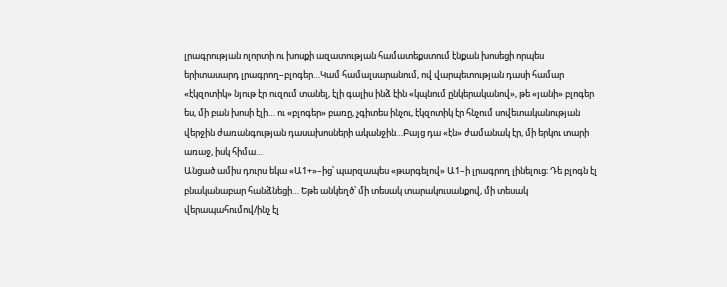լրագրության ոլորտի ու խոսքի ազատության համատեքստում էնքան խոսեցի որպես երիտասարդ լրագրող–բլոգեր…Կամ համալսարանում, ով վարպետության դասի համար «էկզոտիկ» նյութ էր ուզում տանել, էլի գալիս ինձ էին «կպնում ընկերականով», թե «յանի» բլոգեր ես, մի բան խոսի էլի… ու «բլոգեր» բառը, չգիտես ինչու, էկզոտիկ էր հնչում սովետականության վերջին ժառանգության դասախոսների ականջին…Բայց դա «էն» ժամանակ էր, մի երկու տարի առաջ, իսկ հիմա…
Անցած ամիս դուրս եկա «Ա1+»–ից՝ պարզապես «թարգելով» Ա1–ի լրագրող լինելուց։ Դե բլոգն էլ բնականաբար հանձնեցի… Եթե անկեղծ՝ մի տեսակ տարակուսանքով, մի տեսակ վերապահումով/ինչ էլ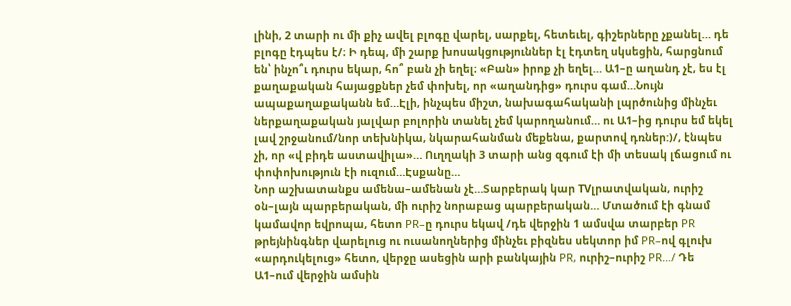լինի, 2 տարի ու մի քիչ ավել բլոգը վարել, սարքել, հետեւել, գիշերները չքանել… դե բլոգը էդպես է/։ Ի դեպ, մի շարք խոսակցություններ էլ էդտեղ սկսեցին, հարցնում են՝ ինչո՞ւ դուրս եկար, հո՞ բան չի եղել։ «Բան» իրոք չի եղել… Ա1–ը աղանդ չէ, ես էլ քաղաքական հայացքներ չեմ փոխել, որ «աղանդից» դուրս գամ…Նույն ապաքաղաքականն եմ…Էլի, ինչպես միշտ, նախագահականի լպրծունից մինչեւ ներքաղաքական յալվար բոլորին տանել չեմ կարողանում… ու Ա1–ից դուրս եմ եկել լավ շրջանում/նոր տեխնիկա, նկարահանման մեքենա, քարտով դռներ:)/, էնպես չի, որ «վ բիդե աստավիլա»… Ուղղակի 3 տարի անց զգում էի մի տեսակ լճացում ու փոփոխություն էի ուզում…Էսքանը…
Նոր աշխատանքս ամենա–ամենան չէ…Տարբերակ կար TVլրատվական, ուրիշ օն–լայն պարբերական, մի ուրիշ նորաբաց պարբերական… Մտածում էի գնամ կամավոր եվրոպա, հետո PR–ը դուրս եկավ /դե վերջին 1 ամսվա տարբեր PR թրեյնինգներ վարելուց ու ուսանողներից մինչեւ բիզնես սեկտոր իմ PR–ով գլուխ «արդուկելուց» հետո, վերջը ասեցին արի բանկային PR, ուրիշ–ուրիշ PR…/ Դե Ա1–ում վերջին ամսին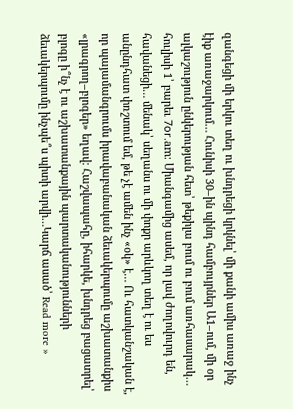զանգեցի մի երկու տեղ ու խնդրեցի կրկնել՝ մի քանի ամիս առաջ ինչ էիք առաջարկում… Հունիսի 30–ին պինդ համբույրներ Ա1–ում, մի օր ալկաշություն ընկերության հետ՝ թեքիլա բում ու բում առհասարակ… հուլիսի 1՝ բարեւ 7оr.am։ Միանգամից ասեմ, որ լավ ժողովուրդ են, հավանեցի… մենակ՝ սեղանս ու մի փոքր արևկող տեղ է ու ես անընդհատ փռշտում եմ, թե չէ ամեն ինչ «օկ» է… Ու հատկանշական է, որ պայամանգրումս իրավաբանական ձեւակերպումը աշխատանքիս «լրագրող–բլոգեր» եղավ։ Հաշվապահը, իհարկե, խնդրեց բացատրել՝ բլոգը ի՞նչ է ու աշխատանքային պարտականությունների ձեւակերպումը ինչպե՞ս պիտի արվի…Կարճ ասած՝ Read more »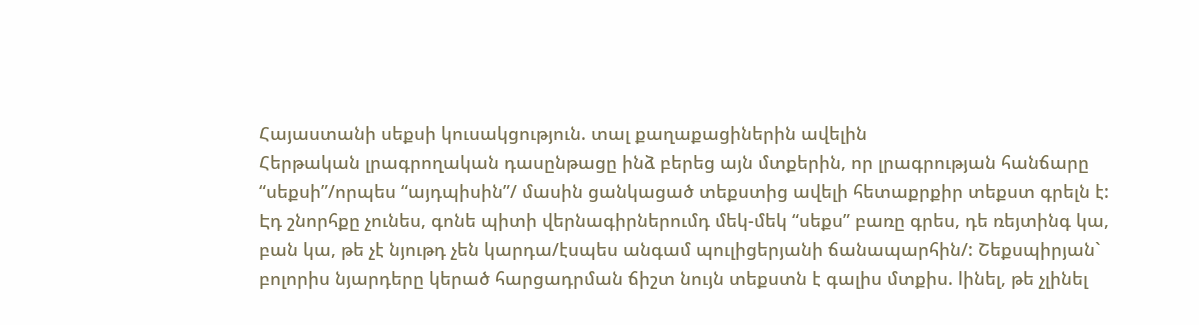Հայաստանի սեքսի կուսակցություն. տալ քաղաքացիներին ավելին
Հերթական լրագրողական դասընթացը ինձ բերեց այն մտքերին, որ լրագրության հանճարը “սեքսի”/որպես “այդպիսին”/ մասին ցանկացած տեքստից ավելի հետաքրքիր տեքստ գրելն է: Էդ շնորհքը չունես, գոնե պիտի վերնագիրներումդ մեկ-մեկ “սեքս” բառը գրես, դե ռեյտինգ կա, բան կա, թե չէ նյութդ չեն կարդա/էսպես անգամ պուլիցերյանի ճանապարհին/: Շեքսպիրյան` բոլորիս նյարդերը կերած հարցադրման ճիշտ նույն տեքստն է գալիս մտքիս. lինել, թե չլինել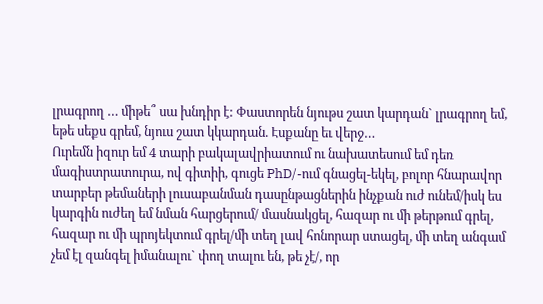լրագրող … միթե՞ սա խնդիր է: Փաստորեն նյութս շատ կարդան` լրագրող եմ, եթե սեքս գրեմ, նյուս շատ կկարդան. Էսքանը եւ վերջ…
Ուրեմն իզուր եմ 4 տարի բակալավրիատում ու նախատեսում եմ դեռ մագիստրատուրա, ով գիտիի, գուցե PhD/-ում գնացել-եկել, բոլոր հնարավոր տարբեր թեմաների լուսաբանման դասընթացներին ինչքան ուժ ունեմ/իսկ ես կարգին ուժեղ եմ նման հարցերում/ մասնակցել, հազար ու մի թերթում գրել, հազար ու մի պրոյեկտում գրել/մի տեղ լավ հոնորար ստացել, մի տեղ անգամ չեմ էլ զանգել իմանալու` փող տալու են, թե չէ/, որ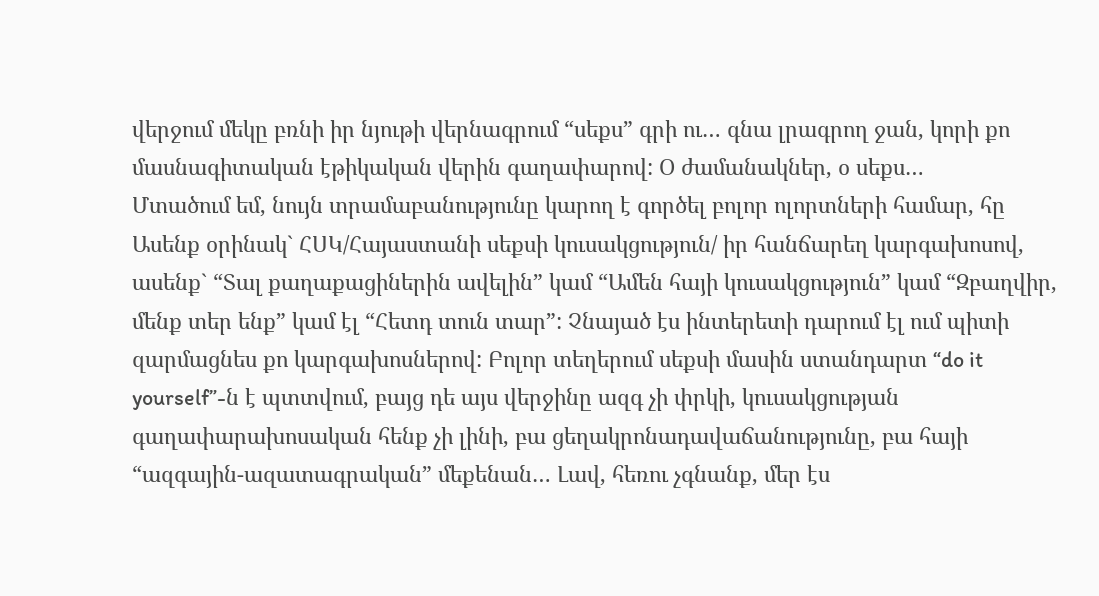վերջում մեկը բռնի իր նյութի վերնագրում “սեքս” գրի ու… գնա լրագրող ջան, կորի քո մասնագիտական էթիկական վերին գաղափարով: Օ ժամանակներ, օ սեքս…
Մտածում եմ, նույն տրամաբանությունը կարող է գործել բոլոր ոլորտների համար, հը Ասենք օրինակ` ՀՍԿ/Հայաստանի սեքսի կուսակցություն/ իր հանճարեղ կարգախոսով, ասենք` “Տալ քաղաքացիներին ավելին” կամ “Ամեն հայի կուսակցություն” կամ “Զբաղվիր, մենք տեր ենք” կամ էլ “Հետդ տուն տար”: Չնայած էս ինտերետի դարում էլ ում պիտի զարմացնես քո կարգախոսներով: Բոլոր տեղերում սեքսի մասին ստանդարտ “do it yourself”-ն է պտտվում, բայց դե այս վերջինը ազգ չի փրկի, կուսակցության գաղափարախոսական հենք չի լինի, բա ցեղակրոնադավաճանությունը, բա հայի “ազգային-ազատագրական” մեքենան… Լավ, հեռու չգնանք, մեր էս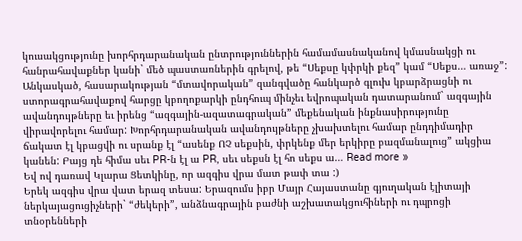կուսակցությունը խորհրդարանական ընտրություններին համամասնականով կմասնակցի ու հանրահավաքներ կանի` մեծ պաստառներին գրելով, թե “Սեքսը կփրկի քեզ” կամ “Սեքս… առաջ”:
Անկասկած, հասարակության “մտավորական” զանգվածը հանկարծ գլուխ կբարձրացնի ու ստորագրահավաքով հարցը կբողոքարկի ընդհուպ մինչեւ եվրոպական դատարանում` ազգային ավանդույթները եւ իրենց “ազգային-ազատագրական” մեքենական ինքնասիրությունը վիրավորելու համար: Խորհրդարանական ավանդույթները չխախտելու համար ընդդիմադիր ճակատ էլ կբացվի ու սրանք էլ “ասենք ՈՉ սեքսին, փրկենք մեր երկիրը բազմանալուց” ակցիա կանեն: Բայց դե հիմա սեւ PR-ն էլ ա PR, սեւ սեքսն էլ հո սեքս ա… Read more »
Եվ ով դառավ Կլարա Ցետկինը, որ ազգիս վրա մատ թափ տա :)
Երեկ ազգիս վրա վատ երազ տեսա: Երազումս իբր Մայր Հայաստանը գյուղական էլիտայի ներկայացուցիչների` “ժեկերի”, անձնագրային բաժնի աշխատակցուհիների ու դպրոցի տնօրենների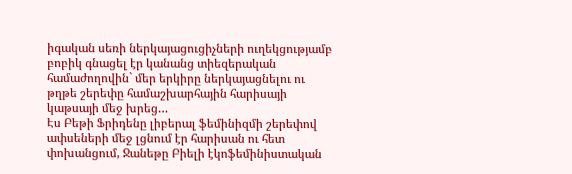իգական սեռի ներկայացուցիչների ուղեկցությամբ բոբիկ գնացել էր կանանց տիեզերական համաժողովին` մեր երկիրը ներկայացնելու ու թղթե շերեփը համաշխարհային հարիսայի կաթսայի մեջ խրեց…
Էս Բեթի Ֆրիդենը լիբերալ ֆեմինիզմի շերեփով ափսեների մեջ լցնում էր հարիսան ու հետ փոխանցում, Ջանեթը Բիելի էկոֆեմինիստական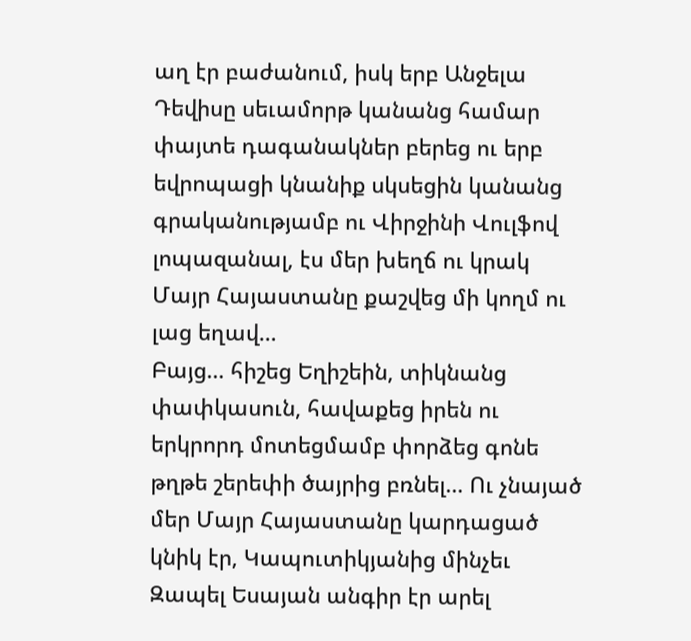աղ էր բաժանում, իսկ երբ Անջելա Դեվիսը սեւամորթ կանանց համար փայտե դագանակներ բերեց ու երբ եվրոպացի կնանիք սկսեցին կանանց գրականությամբ ու Վիրջինի Վուլֆով լոպազանալ, էս մեր խեղճ ու կրակ Մայր Հայաստանը քաշվեց մի կողմ ու լաց եղավ…
Բայց… հիշեց Եղիշեին, տիկնանց փափկասուն, հավաքեց իրեն ու երկրորդ մոտեցմամբ փորձեց գոնե թղթե շերեփի ծայրից բռնել… Ու չնայած մեր Մայր Հայաստանը կարդացած կնիկ էր, Կապուտիկյանից մինչեւ Զապել Եսայան անգիր էր արել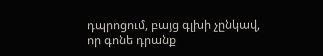դպրոցում, բայց գլխի չընկավ, որ գոնե դրանք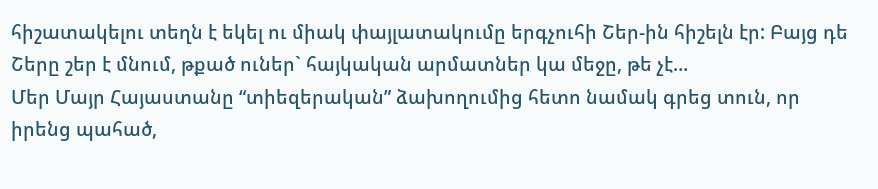հիշատակելու տեղն է եկել ու միակ փայլատակումը երգչուհի Շեր-ին հիշելն էր: Բայց դե Շերը շեր է մնում, թքած ուներ` հայկական արմատներ կա մեջը, թե չէ…
Մեր Մայր Հայաստանը “տիեզերական” ձախողումից հետո նամակ գրեց տուն, որ իրենց պահած,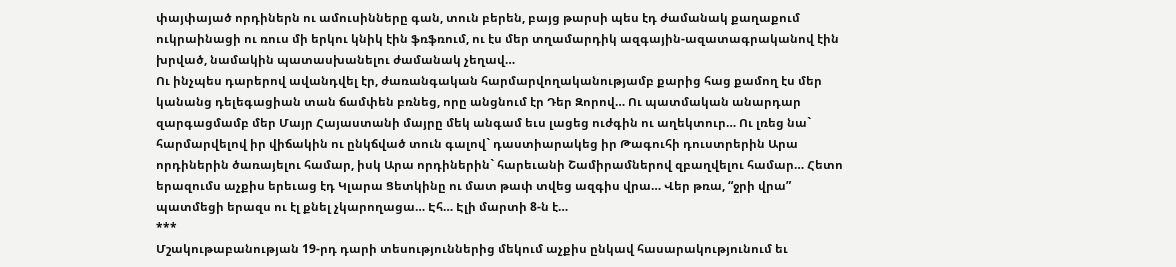փայփայած որդիներն ու ամուսինները գան, տուն բերեն, բայց թարսի պես էդ ժամանակ քաղաքում ուկրաինացի ու ռուս մի երկու կնիկ էին ֆռֆռում, ու էս մեր տղամարդիկ ազգային-ազատագրականով էին խրված, նամակին պատասխանելու ժամանակ չեղավ…
Ու ինչպես դարերով ավանդվել էր, ժառանգական հարմարվողականությամբ քարից հաց քամող էս մեր կանանց դելեգացիան տան ճամփեն բռնեց, որը անցնում էր Դեր Զորով… Ու պատմական անարդար զարգացմամբ մեր Մայր Հայաստանի մայրը մեկ անգամ եւս լացեց ուժգին ու աղեկտուր… Ու լռեց նա` հարմարվելով իր վիճակին ու ընկճված տուն գալով` դաստիարակեց իր Թագուհի դուստրերին Արա որդիներին ծառայելու համար, իսկ Արա որդիներին` հարեւանի Շամիրամներով զբաղվելու համար… Հետո երազումս աչքիս երեւաց էդ Կլարա Ցետկինը ու մատ թափ տվեց ազգիս վրա… Վեր թռա, “ջրի վրա” պատմեցի երազս ու էլ քնել չկարողացա… Էհ… Էլի մարտի 8-ն է…
***
Մշակութաբանության 19-րդ դարի տեսություններից մեկում աչքիս ընկավ հասարակությունում եւ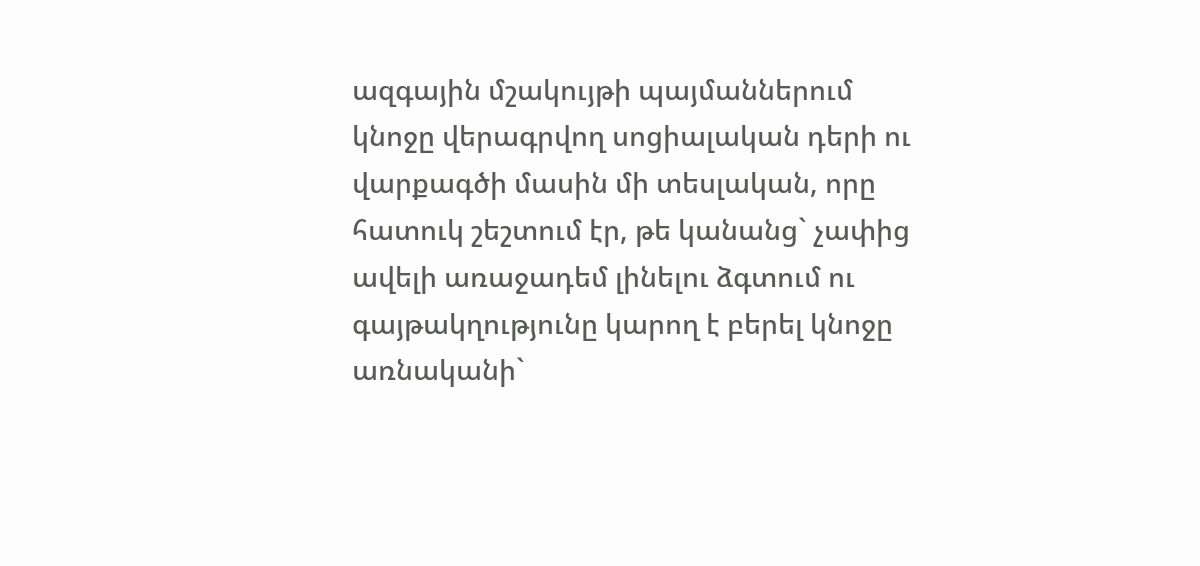ազգային մշակույթի պայմաններում կնոջը վերագրվող սոցիալական դերի ու վարքագծի մասին մի տեսլական, որը հատուկ շեշտում էր, թե կանանց` չափից ավելի առաջադեմ լինելու ձգտում ու գայթակղությունը կարող է բերել կնոջը առնականի`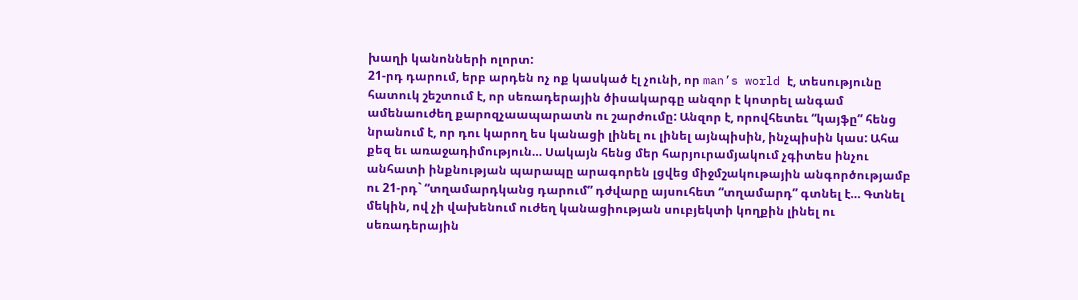խաղի կանոնների ոլորտ:
21-րդ դարում, երբ արդեն ոչ ոք կասկած էլ չունի, որ man’s world է, տեսությունը հատուկ շեշտում է, որ սեռադերային ծիսակարգը անզոր է կոտրել անգամ ամենաուժեղ քարոզչաապարատն ու շարժումը: Անզոր է, որովհետեւ “կայֆը” հենց նրանում է, որ դու կարող ես կանացի լինել ու լինել այնպիսին, ինչպիսին կաս: Ահա քեզ եւ առաջադիմություն… Սակայն հենց մեր հարյուրամյակում չգիտես ինչու անհատի ինքնության պարապը արագորեն լցվեց միջմշակութային անգործությամբ ու 21-րդ` “տղամարդկանց դարում” դժվարը այսուհետ “տղամարդ” գտնել է… Գտնել մեկին, ով չի վախենում ուժեղ կանացիության սուբյեկտի կողքին լինել ու սեռադերային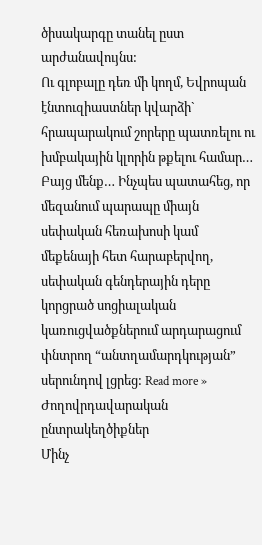ծիսակարգը տանել ըստ արժանավույնս:
Ու գլոբալը դեռ մի կողմ, Եվրոպան էնտուզիաստներ կվարձի` հրապարակում շորերը պատռելու ու խմբակային կլորին թքելու համար… Բայց մենք… Ինչպես պատահեց, որ մեզանում պարապը միայն սեփական հեռախոսի կամ մեքենայի հետ հարաբերվող, սեփական գենդերային դերը կորցրած սոցիալական կառուցվածքներում արդարացում փնտրող “անտղամարդկության” սերունդով լցրեց: Read more »
Ժողովրդավարական ընտրակեղծիքներ
Մինչ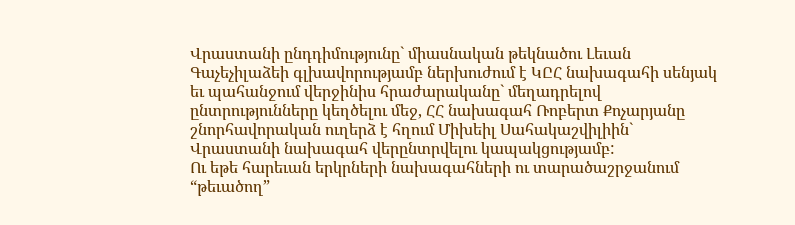Վրաստանի ընդդիմությունը` միասնական թեկնածու Լեւան Գաչեչիլաձեի գլխավորությամբ ներխուժում է ԿԸՀ նախագահի սենյակ եւ պահանջում վերջինիս հրաժարականը` մեղադրելով ընտրությունները կեղծելու մեջ, ՀՀ նախագահ Ռոբերտ Քոչարյանը շնորհավորական ուղերձ է հղում Միխեիլ Սահակաշվիլիին` Վրաստանի նախագահ վերընտրվելու կապակցությամբ:
Ու եթե հարեւան երկրների նախագահների ու տարածաշրջանում “թեւածող”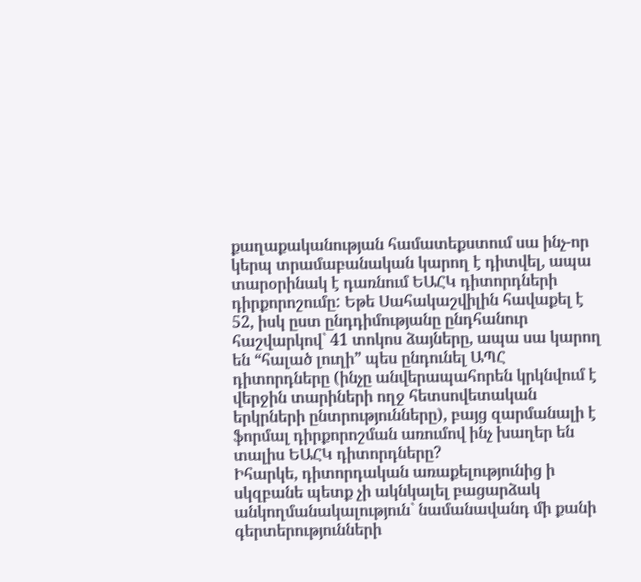քաղաքականության համատեքստում սա ինչ-որ կերպ տրամաբանական կարող է դիտվել, ապա տարօրինակ է դառնում ԵԱՀԿ դիտորդների դիրքորոշումը: Եթե Սահակաշվիլին հավաքել է 52, իսկ ըստ ընդդիմությանը ընդհանուր հաշվարկով` 41 տոկոս ձայները, ապա սա կարող են “հալած լուղի” պես ընդունել ԱՊՀ դիտորդները (ինչը անվերապահորեն կրկնվում է վերջին տարիների ողջ հետսովետական երկրների ընտրությունները), բայց զարմանալի է ֆորմալ դիրքորոշման առումով ինչ խաղեր են տալիս ԵԱՀԿ դիտորդները?
Իհարկե, դիտորդական առաքելությունից ի սկզբանե պետք չի ակնկալել բացարձակ անկողմանակալություն` նամանավանդ մի քանի գերտերությունների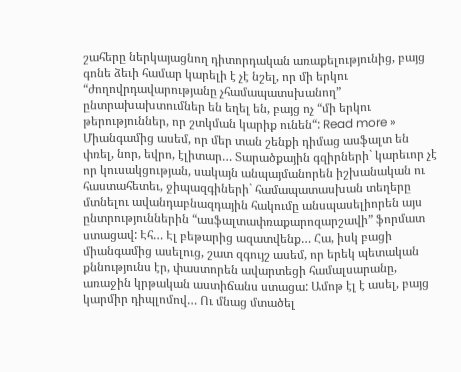շահերը ներկայացնող դիտորդական առաքելությունից, բայց գոնե ձեւի համար կարելի է չէ նշել, որ մի երկու “ժողովրդավարությանը չհամապատսխանող” ընտրախախտումներ են եղել են, բայց ոչ “մի երկու թերություններ, որ շտկման կարիք ունեն“: Read more »
Միանգամից ասեմ, որ մեր տան շենքի դիմաց ասֆալտ են փռել, նոր, եվրո, էլիտար… Տարածքային գզիրների` կարեւոր չէ որ կուսակցության, սակայն անպայմանորեն իշխանական ու հաստահետեւ, ջիպազգիների` համապատասխան տեղերը մտնելու ավանդաբնազդային հակումը անսպասելիորեն այս ընտրություններին “ասֆալտափռաքարոզարշավի” ֆորմատ ստացավ: Էհ… Էլ բեթարից ազատվենք… Հա, իսկ բացի միանգամից ասելուց, շատ զգույշ ասեմ, որ երեկ պետական քննությունս էր, փաստորեն ավարտեցի համալսարանը, առաջին կրթական աստիճանս ստացա: Ամոթ էլ է ասել, բայց կարմիր դիպլոմով… Ու մնաց մտածել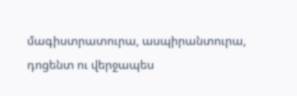մագիստրատուրա, ասպիրանտուրա, դոցենտ ու վերջապես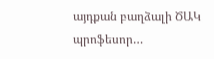այդքան բաղձալի ԾԱԿ պրոֆեսոր…